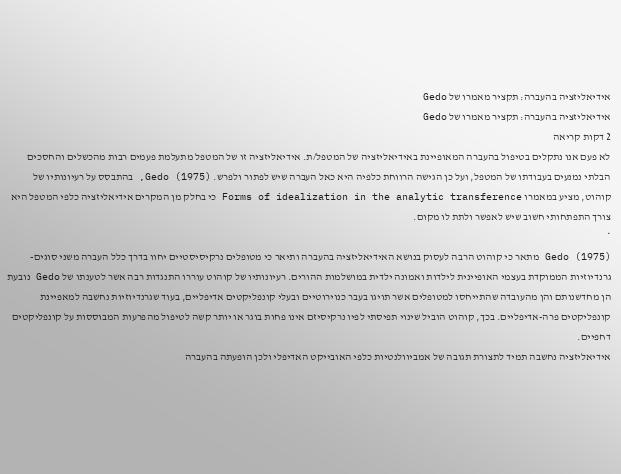אידיאליזציה בהעברה: תקציר מאמרו של Gedo
אידיאליזציה בהעברה: תקציר מאמרו של Gedo
2 דקות קריאה
לא פעם אנו נתקלים בטיפול בהעברה המאופיינת באידיאליזציה של המטפל/ת. אידיאליזציה זו של המטפל מתעלמת פעמים רבות מהכשלים והחסכים הבלתי נמנעים בעבודתו של המטפל, ועל כן הגישה הרווחת כלפיה היא כאל העברה שיש לפתור ולפרש. Gedo (1975), בהתבסס על רעיונותיו של קוהוט, מציע במאמרו Forms of idealization in the analytic transference כי בחלק מן המקרים אידיאליזציה כלפי המטפל היא צורך התפתחותי חשוב שיש לאפשר ולתת לו מקום.
*
Gedo (1975) מתאר כי קוהוט הרבה לעסוק בנושא האידיאליזציה בהעברה ותיאר כי מטופלים נרקיסיסטיים יחוו בדרך כלל העברה משני סוגים- גרנדיוזיות הממוקדת בעצמי האופיינית לילדות ואמונה ילדית במושלמות ההורים. רעיונותיו של קוהוט עוררו התנגדות רבה אשר לטענתו של Gedo נובעת הן מחדשנותם והן מהעובדה שהתייחסו למטופלים אשר תויגו בעבר כנוירוטיים ובעלי קונפליקטים אדיפליים, בעוד שגרנדיוזיות נחשבה למאפיינת קונפליקטים פרה-אדיפליים. בכך, קוהוט הוביל שינוי תפיסתי לפיו נרקיסיזם אינו פחות בוגר או יותר קשה לטיפול מהפרעות המבוססות על קונפליקטים דחפיים.
אידיאליזציה נחשבה תמיד לתצורת תגובה של אמביוולנטיות כלפי האובייקט האדיפלי ולכן הופעתה בהעברה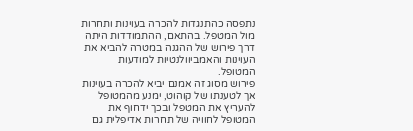נתפסה כהתנגדות להכרה בעוינות ותחרות מול המטפל. בהתאם, ההתמודדות היתה דרך פירוש של ההגנה במטרה להביא את העוינות והאמביוולנטיות למודעות המטופל.
פירוש מסוג זה אמנם יביא להכרה בעוינות אך לטענתו של קוהוט, ימנע מהמטופל להעריץ את המטפל ובכך ידחוף את המטופל לחוויה של תחרות אדיפלית גם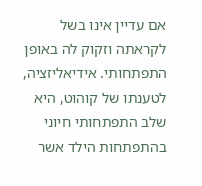אם עדיין אינו בשל לקראתה וזקוק לה באופן התפתחותי. אידיאליזציה, לטענתו של קוהוט, היא שלב התפתחותי חיוני בהתפתחות הילד אשר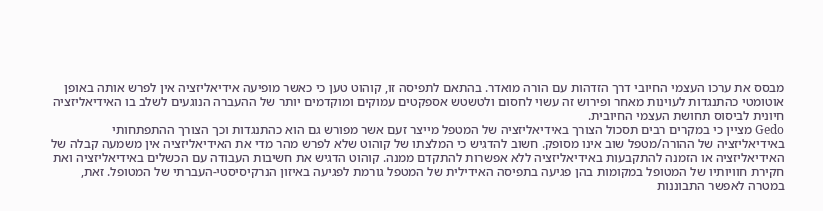מבסס את ערכו העצמי החיובי דרך הזדהות עם הורה מואדר. בהתאם לתפיסה זו, קוהוט טען כי כאשר מופיעה אידיאליזציה אין לפרש אותה באופן אוטומטי כהתנגדות לעוינות מאחר ופירוש זה עשוי לחסום ולטשטש אספקטים עמוקים ומוקדמים יותר של ההעברה הנוגעים לשלב בו האידיאליזציה חיונית לביסוס תחושת העצמי החיובית.
Gedo מציין כי במקרים רבים תסכול הצורך באידיאליזציה של המטפל מייצר זעם אשר מפורש גם הוא כהתנגדות וכך הצורך ההתפתחותי באידיאליזציה של ההורה/מטפל שוב אינו מסופק. חשוב להדגיש כי המלצתו של קוהוט שלא לפרש מהר מדי את האידיאליזציה אין משמעה קבלה של האידיאליזציה או הזמנה להתקבעות באידיאליזציה ללא אפשרות להתקדם ממנה. קוהוט הדגיש את חשיבות העבודה עם הכשלים באידיאליזציה ואת חקירת חוויותיו של המטופל במקומות בהן פגיעה בתפיסה האידילית של המטפל גורמת לפגיעה באיזון הנרקיסיסטי-העברתי של המטופל. זאת, במטרה לאפשר התבוננות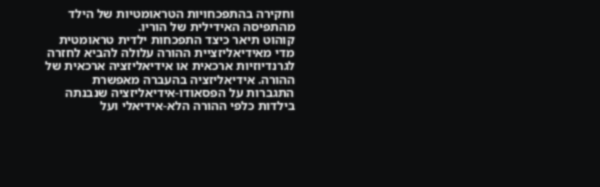וחקירה בהתפכחויות הטראומטיות של הילד מהתפיסה האידילית של הוריו.
קוהוט תיאר כיצד התפכחות ילדית טראומטית מדי מאידיאליזציית ההורה עלולה להביא לחזרה לגרנדיוזיות ארכאית או אידיאליזציה ארכאית של ההורה. אידיאליזציה בהעברה מאפשרת התגברות על הפסאודו-אידיאליזציה שנבנתה בילדות כלפי ההורה הלא-אידיאלי ועל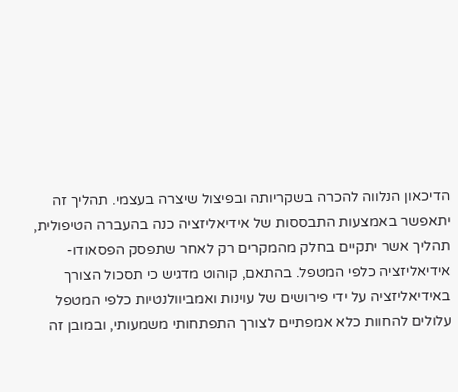הדיכאון הנלווה להכרה בשקריותה ובפיצול שיצרה בעצמי. תהליך זה יתאפשר באמצעות התבססות של אידיאליזציה כנה בהעברה הטיפולית, תהליך אשר יתקיים בחלק מהמקרים רק לאחר שתפסק הפסאודו-אידיאליזציה כלפי המטפל. בהתאם, קוהוט מדגיש כי תסכול הצורך באידיאליזציה על ידי פירושים של עוינות ואמביוולנטיות כלפי המטפל עלולים להחוות כלא אמפתיים לצורך התפתחותי משמעותי, ובמובן זה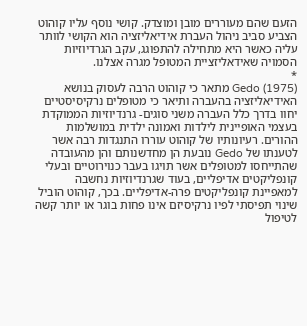הזעם שהם מעוררים מובן ומוצדק. קושי נוסף עליו קוהוט הצביע סביב ניהול העברת אידיאליזציה הוא הקושי לוותר עליה כאשר היא מתחילה להתפוגג, עקב הגרדיוזיות הסמויה שאידאליזציית המטופל מגרה אצלנו.
*
Gedo (1975) מתאר כי קוהוט הרבה לעסוק בנושא האידיאליזציה בהעברה ותיאר כי מטופלים נרקיסיסטיים יחוו בדרך כלל העברה משני סוגים- גרנדיוזיות הממוקדת בעצמי האופיינית לילדות ואמונה ילדית במושלמות ההורים. רעיונותיו של קוהוט עוררו התנגדות רבה אשר לטענתו של Gedo נובעת הן מחדשנותם והן מהעובדה שהתייחסו למטופלים אשר תויגו בעבר כנוירוטיים ובעלי קונפליקטים אדיפליים, בעוד שגרנדיוזיות נחשבה למאפיינת קונפליקטים פרה-אדיפליים. בכך, קוהוט הוביל שינוי תפיסתי לפיו נרקיסיזם אינו פחות בוגר או יותר קשה לטיפול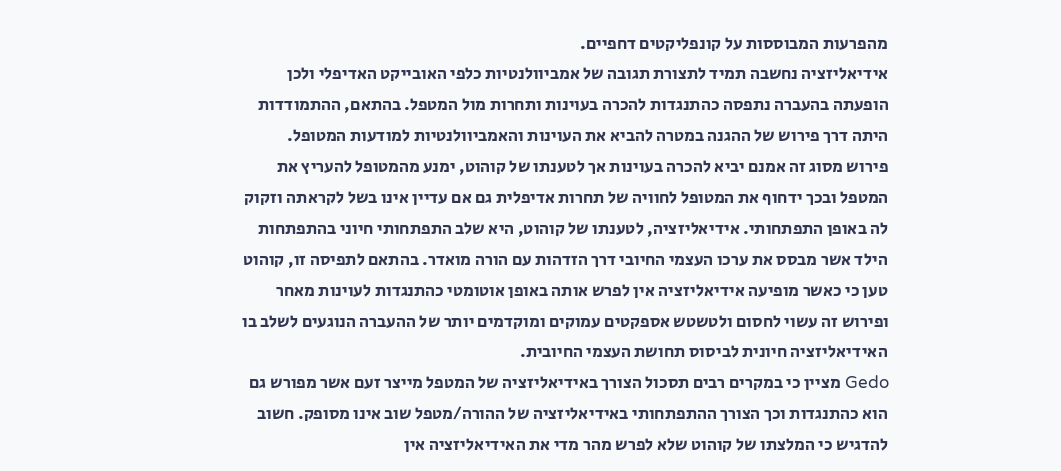מהפרעות המבוססות על קונפליקטים דחפיים.
אידיאליזציה נחשבה תמיד לתצורת תגובה של אמביוולנטיות כלפי האובייקט האדיפלי ולכן הופעתה בהעברה נתפסה כהתנגדות להכרה בעוינות ותחרות מול המטפל. בהתאם, ההתמודדות היתה דרך פירוש של ההגנה במטרה להביא את העוינות והאמביוולנטיות למודעות המטופל.
פירוש מסוג זה אמנם יביא להכרה בעוינות אך לטענתו של קוהוט, ימנע מהמטופל להעריץ את המטפל ובכך ידחוף את המטופל לחוויה של תחרות אדיפלית גם אם עדיין אינו בשל לקראתה וזקוק לה באופן התפתחותי. אידיאליזציה, לטענתו של קוהוט, היא שלב התפתחותי חיוני בהתפתחות הילד אשר מבסס את ערכו העצמי החיובי דרך הזדהות עם הורה מואדר. בהתאם לתפיסה זו, קוהוט טען כי כאשר מופיעה אידיאליזציה אין לפרש אותה באופן אוטומטי כהתנגדות לעוינות מאחר ופירוש זה עשוי לחסום ולטשטש אספקטים עמוקים ומוקדמים יותר של ההעברה הנוגעים לשלב בו האידיאליזציה חיונית לביסוס תחושת העצמי החיובית.
Gedo מציין כי במקרים רבים תסכול הצורך באידיאליזציה של המטפל מייצר זעם אשר מפורש גם הוא כהתנגדות וכך הצורך ההתפתחותי באידיאליזציה של ההורה/מטפל שוב אינו מסופק. חשוב להדגיש כי המלצתו של קוהוט שלא לפרש מהר מדי את האידיאליזציה אין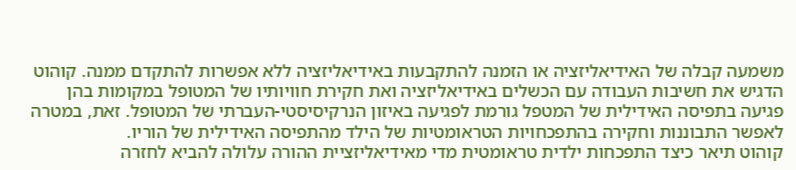משמעה קבלה של האידיאליזציה או הזמנה להתקבעות באידיאליזציה ללא אפשרות להתקדם ממנה. קוהוט הדגיש את חשיבות העבודה עם הכשלים באידיאליזציה ואת חקירת חוויותיו של המטופל במקומות בהן פגיעה בתפיסה האידילית של המטפל גורמת לפגיעה באיזון הנרקיסיסטי-העברתי של המטופל. זאת, במטרה לאפשר התבוננות וחקירה בהתפכחויות הטראומטיות של הילד מהתפיסה האידילית של הוריו.
קוהוט תיאר כיצד התפכחות ילדית טראומטית מדי מאידיאליזציית ההורה עלולה להביא לחזרה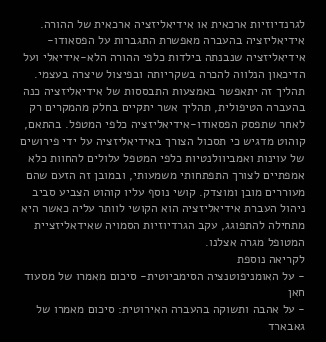לגרנדיוזיות ארכאית או אידיאליזציה ארכאית של ההורה. אידיאליזציה בהעברה מאפשרת התגברות על הפסאודו-אידיאליזציה שנבנתה בילדות כלפי ההורה הלא-אידיאלי ועל הדיכאון הנלווה להכרה בשקריותה ובפיצול שיצרה בעצמי. תהליך זה יתאפשר באמצעות התבססות של אידיאליזציה כנה בהעברה הטיפולית, תהליך אשר יתקיים בחלק מהמקרים רק לאחר שתפסק הפסאודו-אידיאליזציה כלפי המטפל. בהתאם, קוהוט מדגיש כי תסכול הצורך באידיאליזציה על ידי פירושים של עוינות ואמביוולנטיות כלפי המטפל עלולים להחוות כלא אמפתיים לצורך התפתחותי משמעותי, ובמובן זה הזעם שהם מעוררים מובן ומוצדק. קושי נוסף עליו קוהוט הצביע סביב ניהול העברת אידיאליזציה הוא הקושי לוותר עליה כאשר היא מתחילה להתפוגג, עקב הגרדיוזיות הסמויה שאידאליזציית המטופל מגרה אצלנו.
לקריאה נוספת
- על האומניפוטנציה הסימביוטית- סיכום מאמרו של מסעוד חאן
- על אהבה ותשוקה בהעברה האירוטית: סיכום מאמרו של גאבארד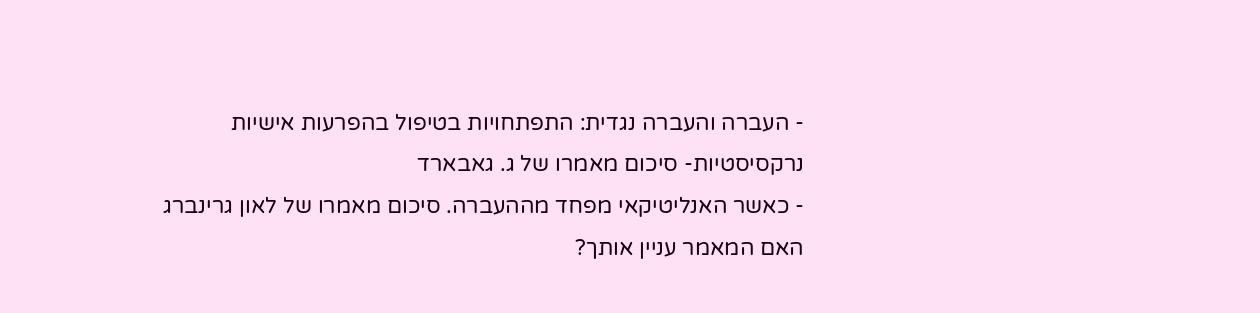- העברה והעברה נגדית: התפתחויות בטיפול בהפרעות אישיות נרקסיסטיות- סיכום מאמרו של ג. גאבארד
- כאשר האנליטיקאי מפחד מההעברה. סיכום מאמרו של לאון גרינברג
האם המאמר עניין אותך?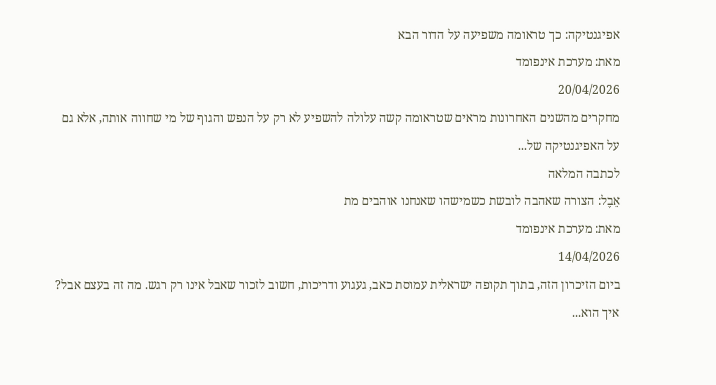אפיגנטיקה: כך טראומה משפיעה על הדור הבא
מאת: מערכת אינפומד
20/04/2026
מחקרים מהשנים האחרונות מראים שטראומה קשה עלולה להשפיע לא רק על הנפש והגוף של מי שחווה אותה, אלא גם על האפיגנטיקה של...
לכתבה המלאה
אֵבֶל: הצורה שאהבה לובשת כשמישהו שאנחנו אוהבים מת
מאת: מערכת אינפומד
14/04/2026
ביום הזיכרון הזה, בתוך תקופה ישראלית עמוסת כאב, געגוע ודריכות, חשוב לזכור שאבל אינו רק רגש. מה זה בעצם אבל? איך הוא...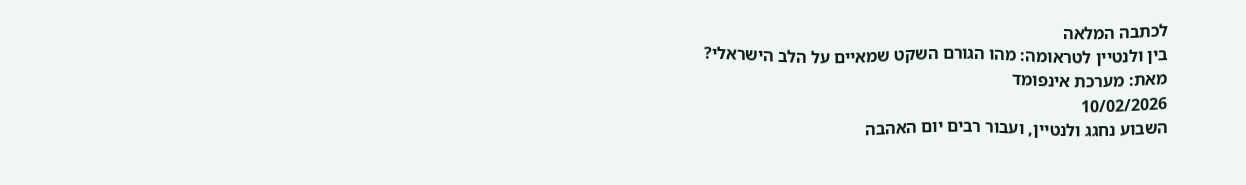לכתבה המלאה
בין ולנטיין לטראומה: מהו הגורם השקט שמאיים על הלב הישראלי?
מאת: מערכת אינפומד
10/02/2026
השבוע נחגג ולנטיין, ועבור רבים יום האהבה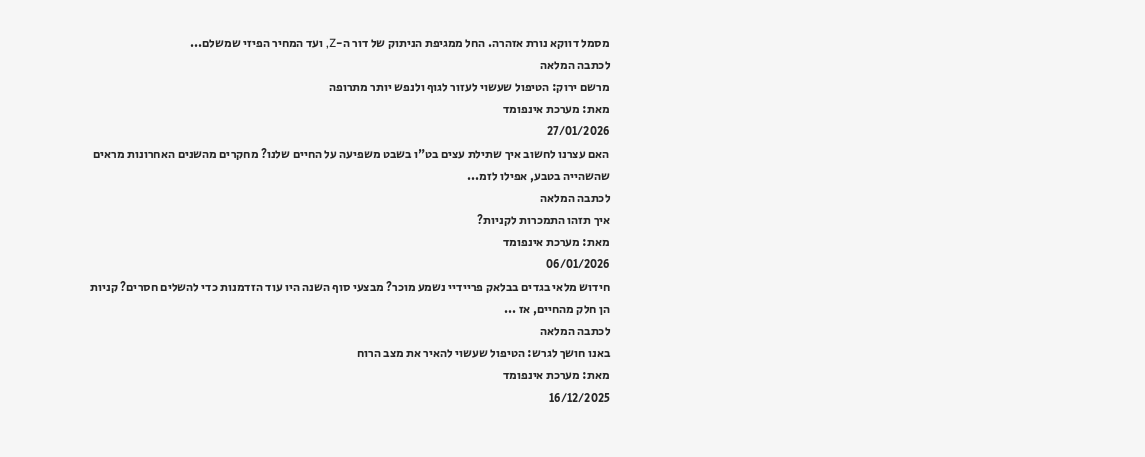מסמל דווקא נורת אזהרה. החל ממגיפת הניתוק של דור ה-Z, ועד המחיר הפיזי שמשלם...
לכתבה המלאה
מרשם ירוק: הטיפול שעשוי לעזור לגוף ולנפש יותר מתרופה
מאת: מערכת אינפומד
27/01/2026
האם עצרנו לחשוב איך שתילת עצים בט"ו בשבט משפיעה על החיים שלנו? מחקרים מהשנים האחרונות מראים שהשהייה בטבע, אפילו לזמ...
לכתבה המלאה
איך תזהו התמכרות לקניות?
מאת: מערכת אינפומד
06/01/2026
חידוש מלאי בגדים בבלאק פריידיי נשמע מוכר? מבצעי סוף השנה היו עוד הזדמנות כדי להשלים חסרים? קניות הן חלק מהחיים, אז ...
לכתבה המלאה
באנו חושך לגרש: הטיפול שעשוי להאיר את מצב הרוח
מאת: מערכת אינפומד
16/12/2025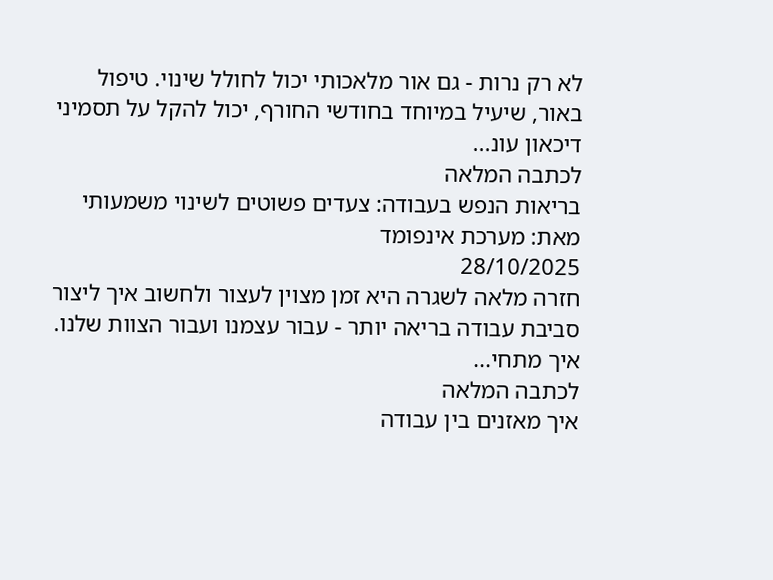לא רק נרות - גם אור מלאכותי יכול לחולל שינוי. טיפול באור, שיעיל במיוחד בחודשי החורף, יכול להקל על תסמיני דיכאון עונ...
לכתבה המלאה
בריאות הנפש בעבודה: צעדים פשוטים לשינוי משמעותי
מאת: מערכת אינפומד
28/10/2025
חזרה מלאה לשגרה היא זמן מצוין לעצור ולחשוב איך ליצור סביבת עבודה בריאה יותר - עבור עצמנו ועבור הצוות שלנו. איך מתחי...
לכתבה המלאה
איך מאזנים בין עבודה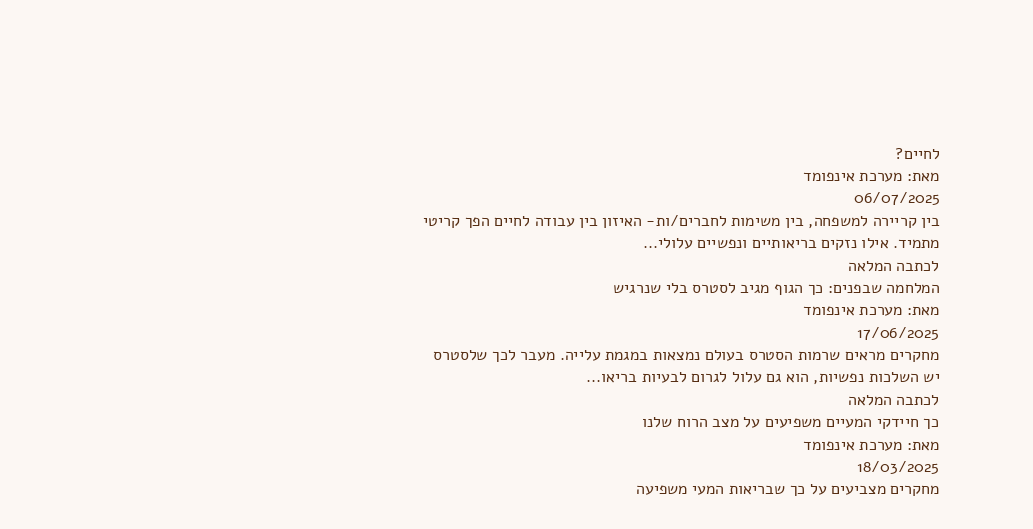לחיים?
מאת: מערכת אינפומד
06/07/2025
בין קריירה למשפחה, בין משימות לחברים/ות- האיזון בין עבודה לחיים הפך קריטי מתמיד. אילו נזקים בריאותיים ונפשיים עלולי...
לכתבה המלאה
המלחמה שבפנים: כך הגוף מגיב לסטרס בלי שנרגיש
מאת: מערכת אינפומד
17/06/2025
מחקרים מראים שרמות הסטרס בעולם נמצאות במגמת עלייה. מעבר לכך שלסטרס יש השלכות נפשיות, הוא גם עלול לגרום לבעיות בריאו...
לכתבה המלאה
כך חיידקי המעיים משפיעים על מצב הרוח שלנו
מאת: מערכת אינפומד
18/03/2025
מחקרים מצביעים על כך שבריאות המעי משפיעה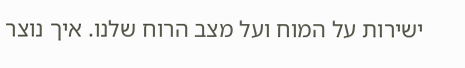ישירות על המוח ועל מצב הרוח שלנו. איך נוצר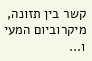קשר בין תזונה, מיקרוביום המעי ו...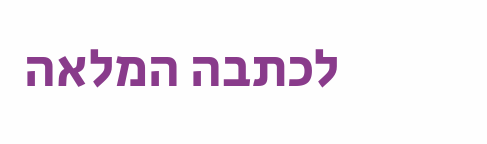לכתבה המלאה